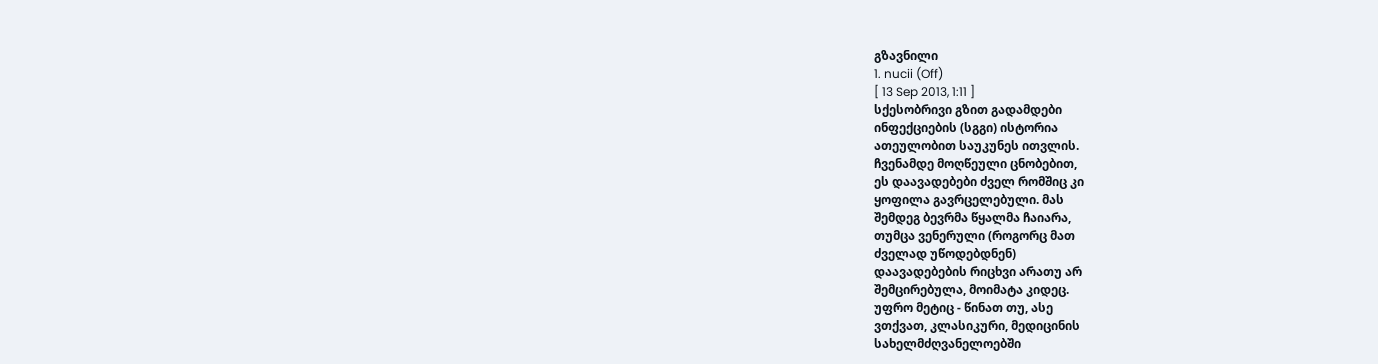გზავნილი
1. nucii (Off)
[ 13 Sep 2013, 1:11 ]
სქესობრივი გზით გადამდები
ინფექციების (სგგი) ისტორია
ათეულობით საუკუნეს ითვლის.
ჩვენამდე მოღწეული ცნობებით,
ეს დაავადებები ძველ რომშიც კი
ყოფილა გავრცელებული. მას
შემდეგ ბევრმა წყალმა ჩაიარა,
თუმცა ვენერული (როგორც მათ
ძველად უწოდებდნენ)
დაავადებების რიცხვი არათუ არ
შემცირებულა, მოიმატა კიდეც.
უფრო მეტიც - წინათ თუ, ასე
ვთქვათ, კლასიკური, მედიცინის
სახელმძღვანელოებში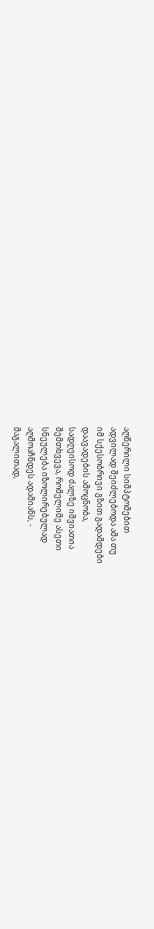აღწერილი სიმპტომებით
ადვილად შეიძლებოდა ამა თუ
იმ სქესობრივი გზით გადამდები
დაავადების ამოცნობა,
სადღეისოდ ძალზე იშვიათია
შემთხვევა, რომელიმე ასეთი
სნეულება იზოლირებულად
აღმოაჩნდეს ადამიანს, -
მაგალითად,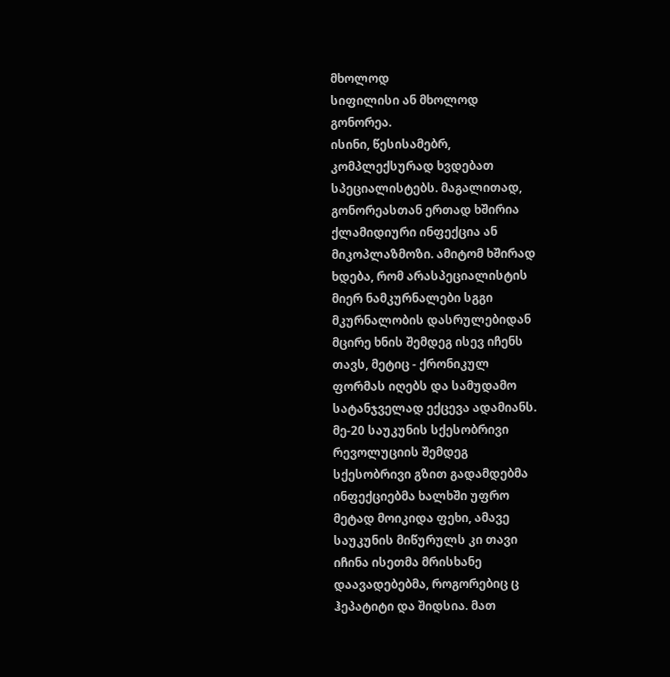მხოლოდ
სიფილისი ან მხოლოდ
გონორეა.
ისინი, წესისამებრ,
კომპლექსურად ხვდებათ
სპეციალისტებს. მაგალითად,
გონორეასთან ერთად ხშირია
ქლამიდიური ინფექცია ან
მიკოპლაზმოზი. ამიტომ ხშირად
ხდება, რომ არასპეციალისტის
მიერ ნამკურნალები სგგი
მკურნალობის დასრულებიდან
მცირე ხნის შემდეგ ისევ იჩენს
თავს, მეტიც - ქრონიკულ
ფორმას იღებს და სამუდამო
სატანჯველად ექცევა ადამიანს.
მე-20 საუკუნის სქესობრივი
რევოლუციის შემდეგ
სქესობრივი გზით გადამდებმა
ინფექციებმა ხალხში უფრო
მეტად მოიკიდა ფეხი, ამავე
საუკუნის მიწურულს კი თავი
იჩინა ისეთმა მრისხანე
დაავადებებმა, როგორებიც ც
ჰეპატიტი და შიდსია. მათ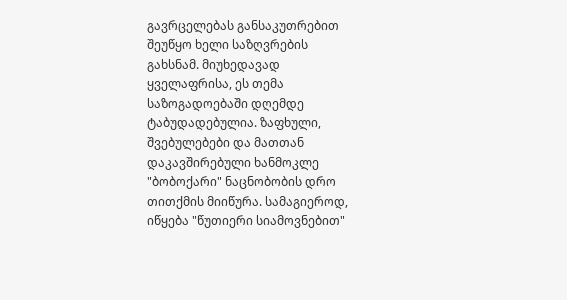გავრცელებას განსაკუთრებით
შეუწყო ხელი საზღვრების
გახსნამ. მიუხედავად
ყველაფრისა, ეს თემა
საზოგადოებაში დღემდე
ტაბუდადებულია. ზაფხული,
შვებულებები და მათთან
დაკავშირებული ხანმოკლე
"ბობოქარი" ნაცნობობის დრო
თითქმის მიიწურა. სამაგიეროდ,
იწყება "წუთიერი სიამოვნებით"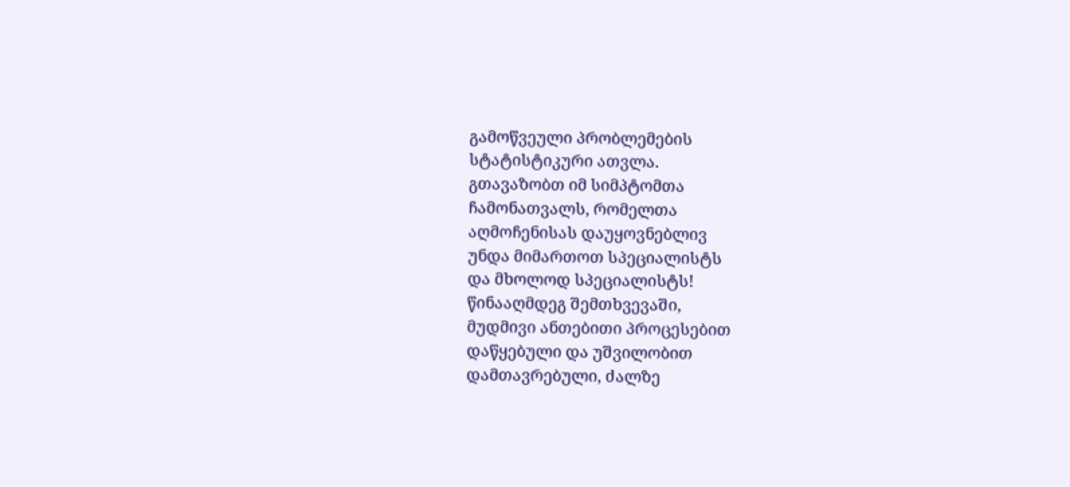გამოწვეული პრობლემების
სტატისტიკური ათვლა.
გთავაზობთ იმ სიმპტომთა
ჩამონათვალს, რომელთა
აღმოჩენისას დაუყოვნებლივ
უნდა მიმართოთ სპეციალისტს
და მხოლოდ სპეციალისტს!
წინააღმდეგ შემთხვევაში,
მუდმივი ანთებითი პროცესებით
დაწყებული და უშვილობით
დამთავრებული, ძალზე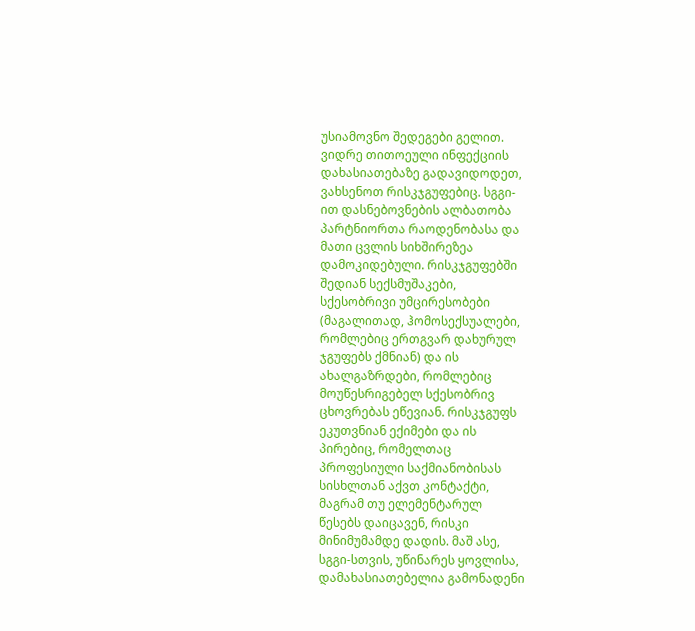უსიამოვნო შედეგები გელით.
ვიდრე თითოეული ინფექციის
დახასიათებაზე გადავიდოდეთ,
ვახსენოთ რისკჯგუფებიც. სგგი-
ით დასნებოვნების ალბათობა
პარტნიორთა რაოდენობასა და
მათი ცვლის სიხშირეზეა
დამოკიდებული. რისკჯგუფებში
შედიან სექსმუშაკები,
სქესობრივი უმცირესობები
(მაგალითად, ჰომოსექსუალები,
რომლებიც ერთგვარ დახურულ
ჯგუფებს ქმნიან) და ის
ახალგაზრდები, რომლებიც
მოუწესრიგებელ სქესობრივ
ცხოვრებას ეწევიან. რისკჯგუფს
ეკუთვნიან ექიმები და ის
პირებიც, რომელთაც
პროფესიული საქმიანობისას
სისხლთან აქვთ კონტაქტი,
მაგრამ თუ ელემენტარულ
წესებს დაიცავენ, რისკი
მინიმუმამდე დადის. მაშ ასე,
სგგი-სთვის, უწინარეს ყოვლისა,
დამახასიათებელია გამონადენი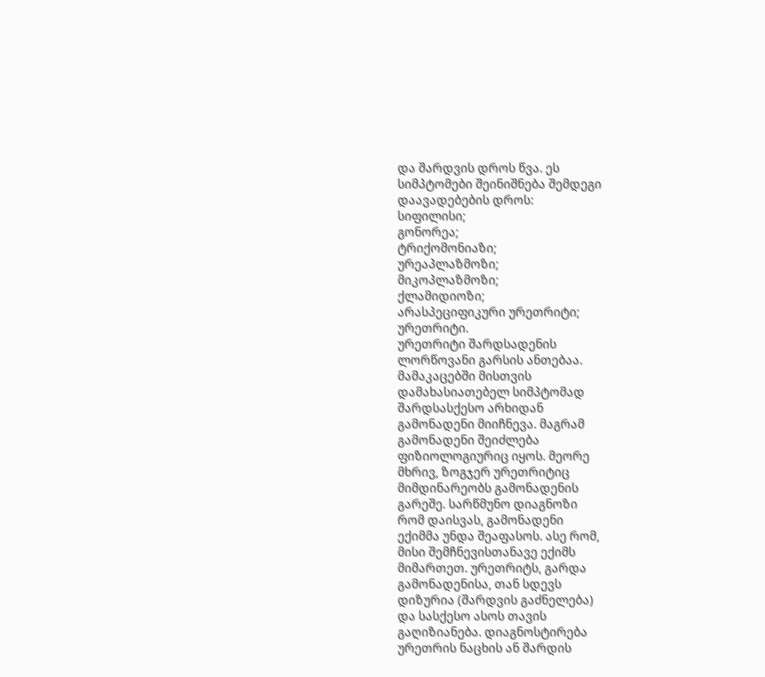და შარდვის დროს წვა. ეს
სიმპტომები შეინიშნება შემდეგი
დაავადებების დროს:
სიფილისი;
გონორეა;
ტრიქომონიაზი;
ურეაპლაზმოზი;
მიკოპლაზმოზი;
ქლამიდიოზი;
არასპეციფიკური ურეთრიტი;
ურეთრიტი.
ურეთრიტი შარდსადენის
ლორწოვანი გარსის ანთებაა.
მამაკაცებში მისთვის
დამახასიათებელ სიმპტომად
შარდსასქესო არხიდან
გამონადენი მიიჩნევა. მაგრამ
გამონადენი შეიძლება
ფიზიოლოგიურიც იყოს. მეორე
მხრივ, ზოგჯერ ურეთრიტიც
მიმდინარეობს გამონადენის
გარეშე. სარწმუნო დიაგნოზი
რომ დაისვას, გამონადენი
ექიმმა უნდა შეაფასოს. ასე რომ,
მისი შემჩნევისთანავე ექიმს
მიმართეთ. ურეთრიტს, გარდა
გამონადენისა, თან სდევს
დიზურია (შარდვის გაძნელება)
და სასქესო ასოს თავის
გაღიზიანება. დიაგნოსტირება
ურეთრის ნაცხის ან შარდის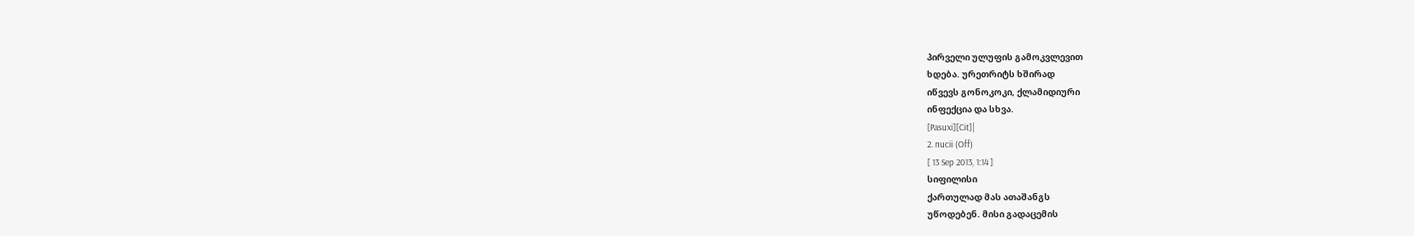პირველი ულუფის გამოკვლევით
ხდება. ურეთრიტს ხშირად
იწვევს გონოკოკი, ქლამიდიური
ინფექცია და სხვა.
[Pasuxi][Cit]|
2. nucii (Off)
[ 13 Sep 2013, 1:14 ]
სიფილისი
ქართულად მას ათაშანგს
უწოდებენ. მისი გადაცემის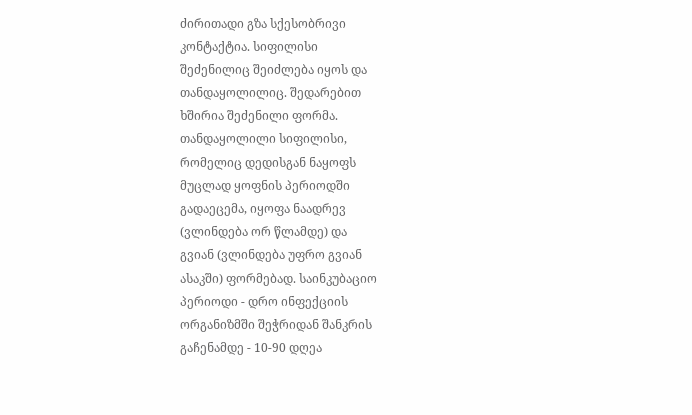ძირითადი გზა სქესობრივი
კონტაქტია. სიფილისი
შეძენილიც შეიძლება იყოს და
თანდაყოლილიც. შედარებით
ხშირია შეძენილი ფორმა.
თანდაყოლილი სიფილისი,
რომელიც დედისგან ნაყოფს
მუცლად ყოფნის პერიოდში
გადაეცემა, იყოფა ნაადრევ
(ვლინდება ორ წლამდე) და
გვიან (ვლინდება უფრო გვიან
ასაკში) ფორმებად. საინკუბაციო
პერიოდი - დრო ინფექციის
ორგანიზმში შეჭრიდან შანკრის
გაჩენამდე - 10-90 დღეა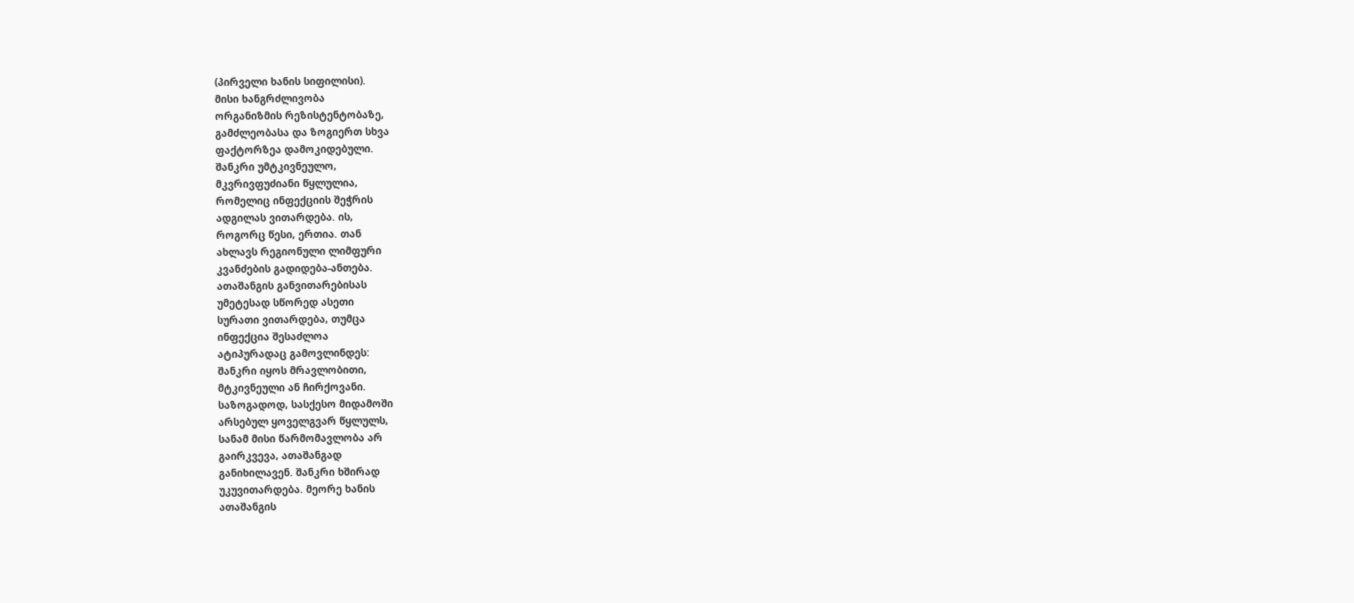(პირველი ხანის სიფილისი).
მისი ხანგრძლივობა
ორგანიზმის რეზისტენტობაზე,
გამძლეობასა და ზოგიერთ სხვა
ფაქტორზეა დამოკიდებული.
შანკრი უმტკივნეულო,
მკვრივფუძიანი წყლულია,
რომელიც ინფექციის შეჭრის
ადგილას ვითარდება. ის,
როგორც წესი, ერთია. თან
ახლავს რეგიონული ლიმფური
კვანძების გადიდება-ანთება.
ათაშანგის განვითარებისას
უმეტესად სწორედ ასეთი
სურათი ვითარდება, თუმცა
ინფექცია შესაძლოა
ატიპურადაც გამოვლინდეს:
შანკრი იყოს მრავლობითი,
მტკივნეული ან ჩირქოვანი.
საზოგადოდ, სასქესო მიდამოში
არსებულ ყოველგვარ წყლულს,
სანამ მისი წარმომავლობა არ
გაირკვევა, ათაშანგად
განიხილავენ. შანკრი ხშირად
უკუვითარდება. მეორე ხანის
ათაშანგის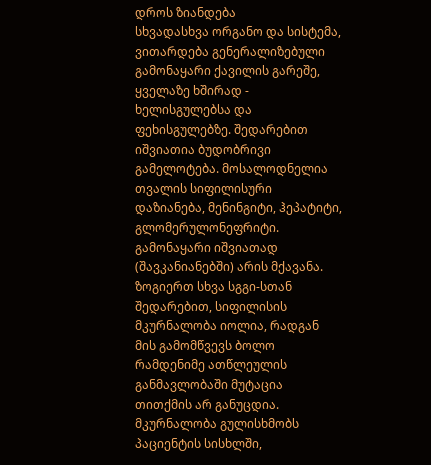დროს ზიანდება
სხვადასხვა ორგანო და სისტემა,
ვითარდება გენერალიზებული
გამონაყარი ქავილის გარეშე,
ყველაზე ხშირად -
ხელისგულებსა და
ფეხისგულებზე. შედარებით
იშვიათია ბუდობრივი
გამელოტება. მოსალოდნელია
თვალის სიფილისური
დაზიანება, მენინგიტი, ჰეპატიტი,
გლომერულონეფრიტი.
გამონაყარი იშვიათად
(შავკანიანებში) არის მქავანა.
ზოგიერთ სხვა სგგი-სთან
შედარებით, სიფილისის
მკურნალობა იოლია, რადგან
მის გამომწვევს ბოლო
რამდენიმე ათწლეულის
განმავლობაში მუტაცია
თითქმის არ განუცდია.
მკურნალობა გულისხმობს
პაციენტის სისხლში,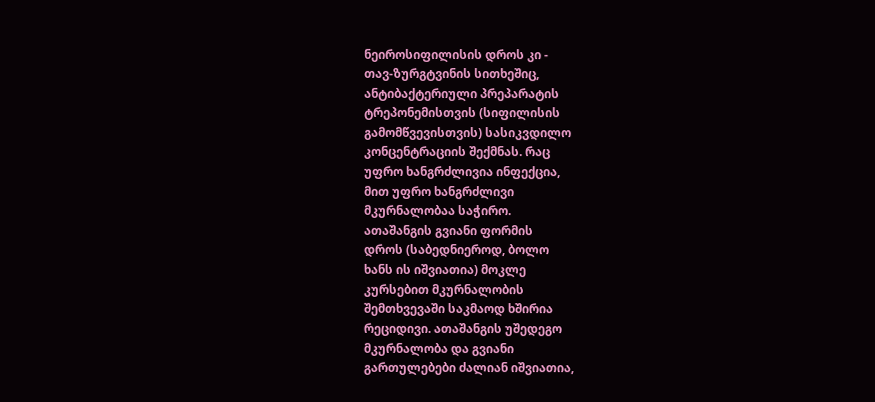ნეიროსიფილისის დროს კი -
თავ-ზურგტვინის სითხეშიც,
ანტიბაქტერიული პრეპარატის
ტრეპონემისთვის (სიფილისის
გამომწვევისთვის) სასიკვდილო
კონცენტრაციის შექმნას. რაც
უფრო ხანგრძლივია ინფექცია,
მით უფრო ხანგრძლივი
მკურნალობაა საჭირო.
ათაშანგის გვიანი ფორმის
დროს (საბედნიეროდ, ბოლო
ხანს ის იშვიათია) მოკლე
კურსებით მკურნალობის
შემთხვევაში საკმაოდ ხშირია
რეციდივი. ათაშანგის უშედეგო
მკურნალობა და გვიანი
გართულებები ძალიან იშვიათია,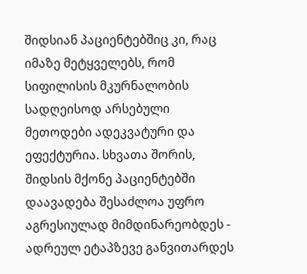შიდსიან პაციენტებშიც კი, რაც
იმაზე მეტყველებს, რომ
სიფილისის მკურნალობის
სადღეისოდ არსებული
მეთოდები ადეკვატური და
ეფექტურია. სხვათა შორის,
შიდსის მქონე პაციენტებში
დაავადება შესაძლოა უფრო
აგრესიულად მიმდინარეობდეს -
ადრეულ ეტაპზევე განვითარდეს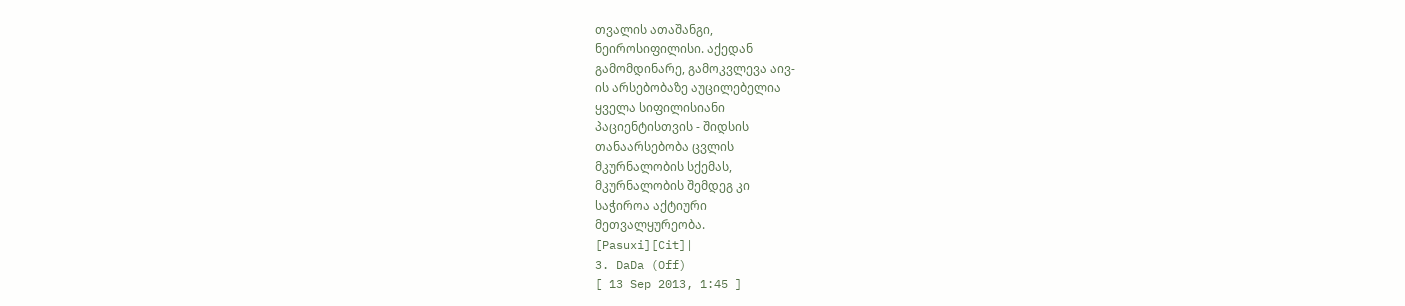თვალის ათაშანგი,
ნეიროსიფილისი. აქედან
გამომდინარე, გამოკვლევა აივ-
ის არსებობაზე აუცილებელია
ყველა სიფილისიანი
პაციენტისთვის - შიდსის
თანაარსებობა ცვლის
მკურნალობის სქემას,
მკურნალობის შემდეგ კი
საჭიროა აქტიური
მეთვალყურეობა.
[Pasuxi][Cit]|
3. DaDa (Off)
[ 13 Sep 2013, 1:45 ]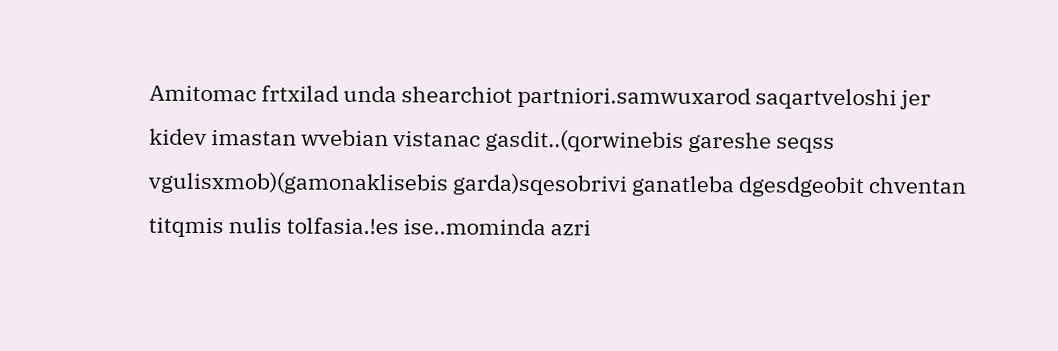Amitomac frtxilad unda shearchiot partniori.samwuxarod saqartveloshi jer kidev imastan wvebian vistanac gasdit..(qorwinebis gareshe seqss vgulisxmob)(gamonaklisebis garda)sqesobrivi ganatleba dgesdgeobit chventan titqmis nulis tolfasia.!es ise..mominda azri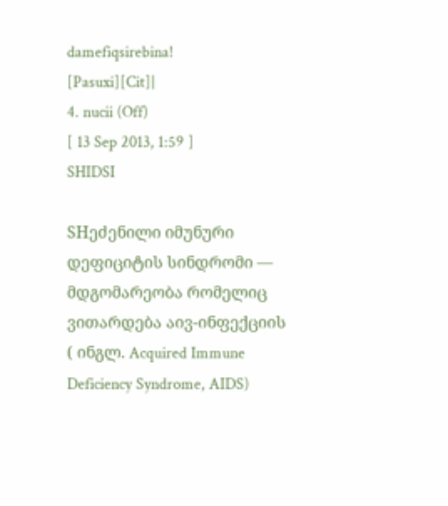damefiqsirebina!
[Pasuxi][Cit]|
4. nucii (Off)
[ 13 Sep 2013, 1:59 ]
SHIDSI

SHეძენილი იმუნური
დეფიციტის სინდრომი —
მდგომარეობა რომელიც
ვითარდება აივ-ინფექციის
( ინგლ. Acquired Immune
Deficiency Syndrome, AIDS)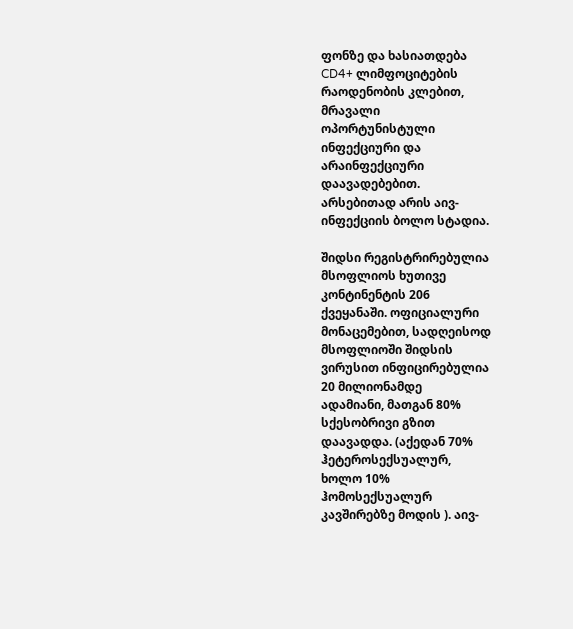ფონზე და ხასიათდება
CD4+ ლიმფოციტების
რაოდენობის კლებით,
მრავალი
ოპორტუნისტული
ინფექციური და
არაინფექციური
დაავადებებით.
არსებითად არის აივ-
ინფექციის ბოლო სტადია.

შიდსი რეგისტრირებულია
მსოფლიოს ხუთივე
კონტინენტის 206
ქვეყანაში. ოფიციალური
მონაცემებით, სადღეისოდ
მსოფლიოში შიდსის
ვირუსით ინფიცირებულია
20 მილიონამდე
ადამიანი, მათგან 80%
სქესობრივი გზით
დაავადდა. (აქედან 70%
ჰეტეროსექსუალურ,
ხოლო 10%
ჰომოსექსუალურ
კავშირებზე მოდის ). აივ-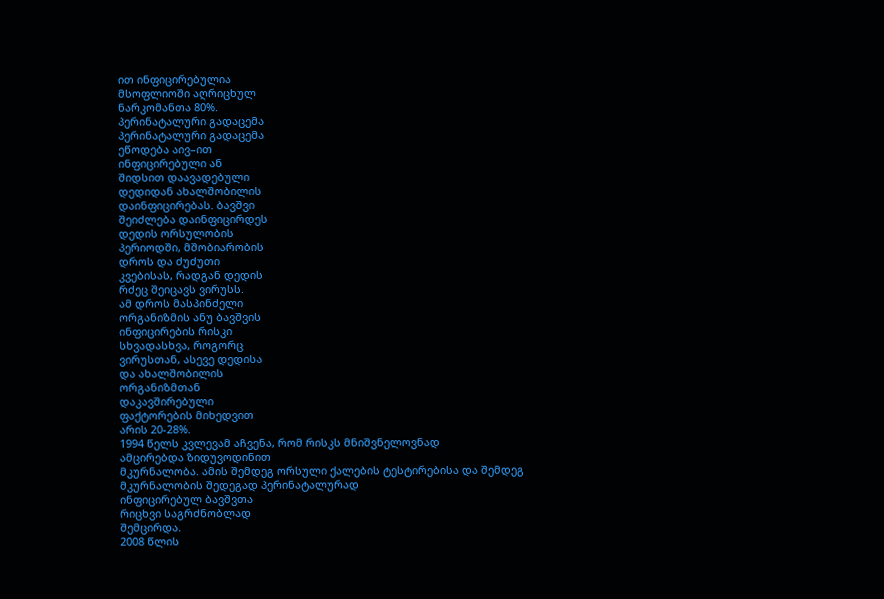ით ინფიცირებულია
მსოფლიოში აღრიცხულ
ნარკომანთა 80%.
პერინატალური გადაცემა
პერინატალური გადაცემა
ეწოდება აივ–ით
ინფიცირებული ან
შიდსით დაავადებული
დედიდან ახალშობილის
დაინფიცირებას. ბავშვი
შეიძლება დაინფიცირდეს
დედის ორსულობის
პერიოდში, მშობიარობის
დროს და ძუძუთი
კვებისას, რადგან დედის
რძეც შეიცავს ვირუსს.
ამ დროს მასპინძელი
ორგანიზმის ანუ ბავშვის
ინფიცირების რისკი
სხვადასხვა, როგორც
ვირუსთან, ასევე დედისა
და ახალშობილის
ორგანიზმთან
დაკავშირებული
ფაქტორების მიხედვით
არის 20-28%.
1994 წელს კვლევამ აჩვენა, რომ რისკს მნიშვნელოვნად
ამცირებდა ზიდუვოდინით
მკურნალობა. ამის შემდეგ ორსული ქალების ტესტირებისა და შემდეგ მკურნალობის შედეგად პერინატალურად
ინფიცირებულ ბავშვთა
რიცხვი საგრძნობლად
შემცირდა.
2008 წლის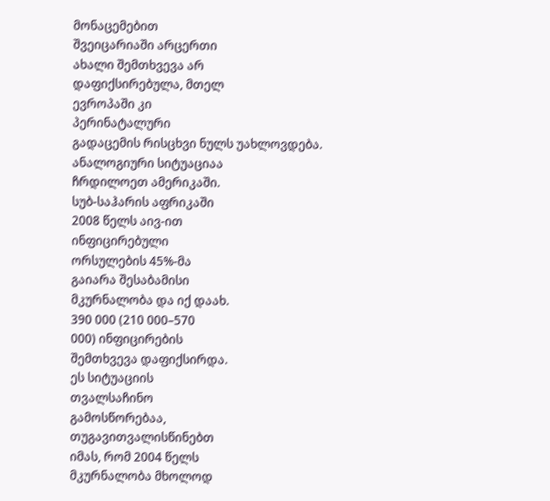მონაცემებით
შვეიცარიაში არცერთი
ახალი შემთხვევა არ
დაფიქსირებულა, მთელ
ევროპაში კი
პერინატალური
გადაცემის რისცხვი ნულს უახლოვდება.
ანალოგიური სიტუაციაა
ჩრდილოეთ ამერიკაში.
სუბ-საჰარის აფრიკაში
2008 წელს აივ-ით
ინფიცირებული
ორსულების 45%-მა
გაიარა შესაბამისი
მკურნალობა და იქ დაახ.
390 000 (210 000–570
000) ინფიცირების
შემთხვევა დაფიქსირდა.
ეს სიტუაციის
თვალსაჩინო
გამოსწორებაა,
თუგავითვალისწინებთ
იმას, რომ 2004 წელს
მკურნალობა მხოლოდ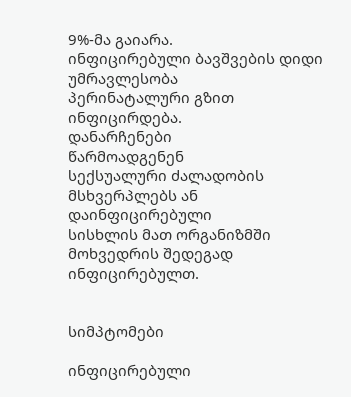9%-მა გაიარა.
ინფიცირებული ბავშვების დიდი უმრავლესობა
პერინატალური გზით
ინფიცირდება.
დანარჩენები
წარმოადგენენ
სექსუალური ძალადობის
მსხვერპლებს ან
დაინფიცირებული
სისხლის მათ ორგანიზმში
მოხვედრის შედეგად
ინფიცირებულთ.


სიმპტომები

ინფიცირებული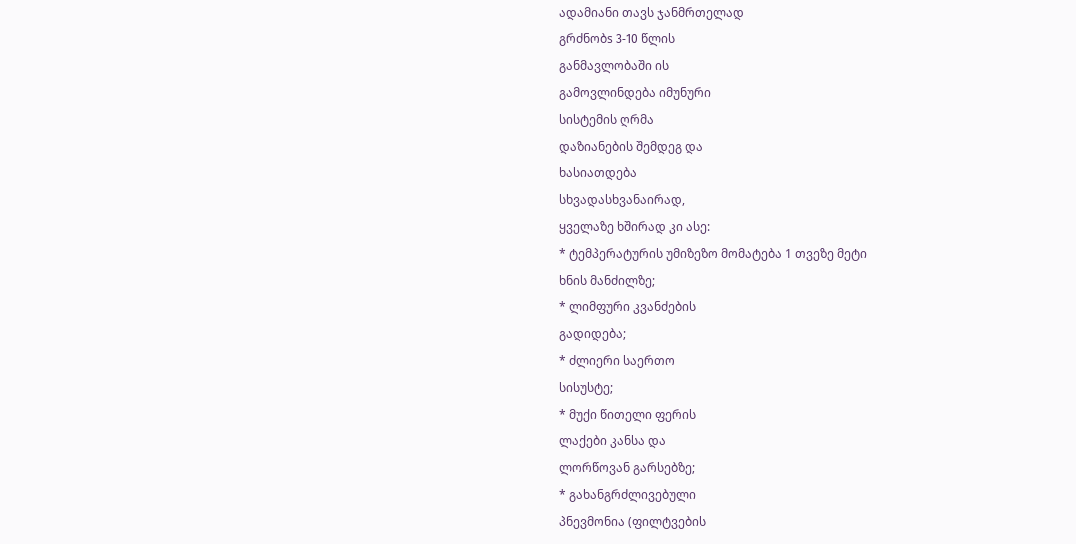ადამიანი თავს ჯანმრთელად
გრძნობs 3-10 წლის
განმავლობაში ის
გამოვლინდება იმუნური
სისტემის ღრმა
დაზიანების შემდეგ და
ხასიათდება
სხვადასხვანაირად,
ყველაზე ხშირად კი ასე:
* ტემპერატურის უმიზეზო მომატება 1 თვეზე მეტი
ხნის მანძილზე;
* ლიმფური კვანძების
გადიდება;
* ძლიერი საერთო
სისუსტე;
* მუქი წითელი ფერის
ლაქები კანსა და
ლორწოვან გარსებზე;
* გახანგრძლივებული
პნევმონია (ფილტვების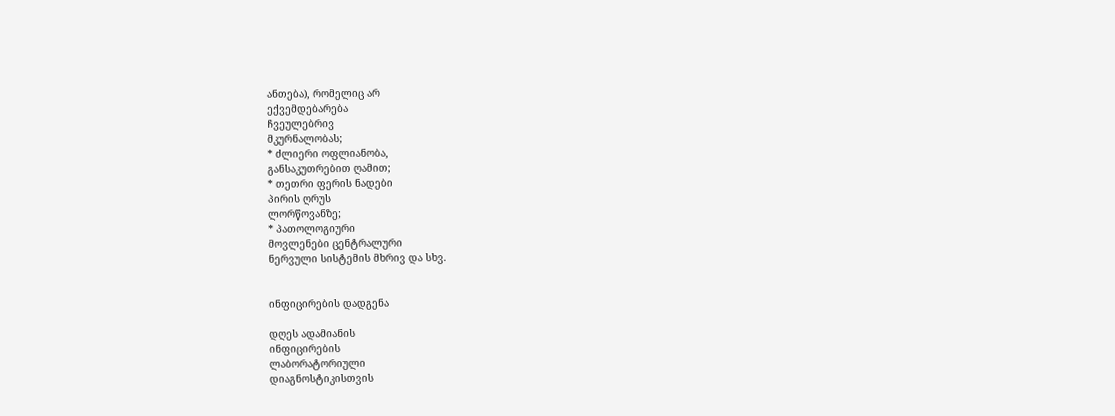ანთება), რომელიც არ
ექვემდებარება
ჩვეულებრივ
მკურნალობას;
* ძლიერი ოფლიანობა,
განსაკუთრებით ღამით;
* თეთრი ფერის ნადები
პირის ღრუს
ლორწოვანზე;
* პათოლოგიური
მოვლენები ცენტრალური
ნერვული სისტემის მხრივ და სხვ.


ინფიცირების დადგენა

დღეს ადამიანის
ინფიცირების
ლაბორატორიული
დიაგნოსტიკისთვის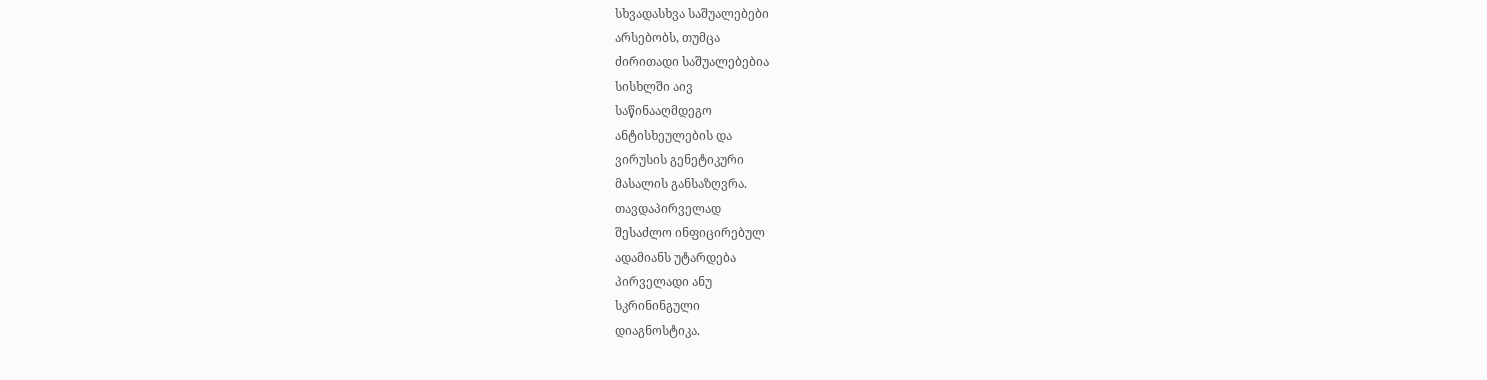სხვადასხვა საშუალებები
არსებობს, თუმცა
ძირითადი საშუალებებია
სისხლში აივ
საწინააღმდეგო
ანტისხეულების და
ვირუსის გენეტიკური
მასალის განსაზღვრა.
თავდაპირველად
შესაძლო ინფიცირებულ
ადამიანს უტარდება
პირველადი ანუ
სკრინინგული
დიაგნოსტიკა.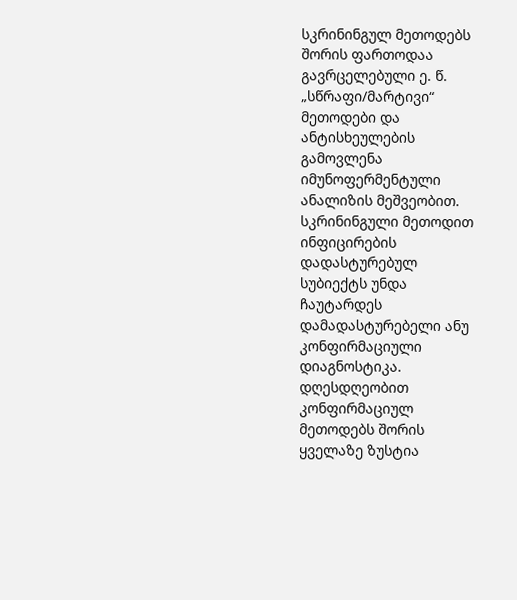სკრინინგულ მეთოდებს
შორის ფართოდაა
გავრცელებული ე. წ.
„სწრაფი/მარტივი“
მეთოდები და
ანტისხეულების
გამოვლენა
იმუნოფერმენტული
ანალიზის მეშვეობით.
სკრინინგული მეთოდით
ინფიცირების
დადასტურებულ
სუბიექტს უნდა
ჩაუტარდეს
დამადასტურებელი ანუ
კონფირმაციული
დიაგნოსტიკა.
დღესდღეობით
კონფირმაციულ
მეთოდებს შორის
ყველაზე ზუსტია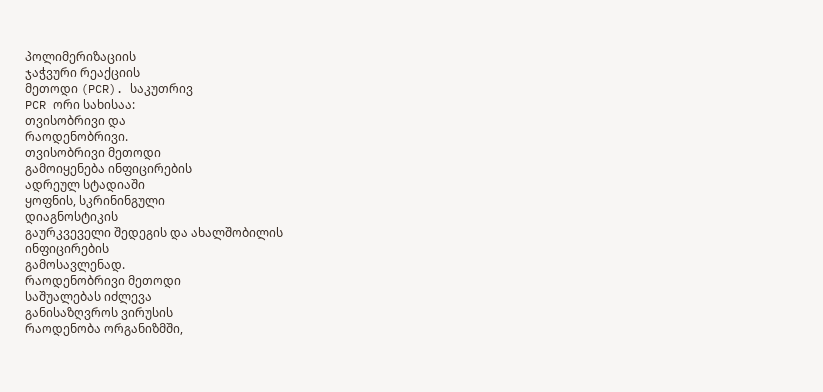პოლიმერიზაციის
ჯაჭვური რეაქციის
მეთოდი (PCR). საკუთრივ
PCR ორი სახისაა:
თვისობრივი და
რაოდენობრივი.
თვისობრივი მეთოდი
გამოიყენება ინფიცირების
ადრეულ სტადიაში
ყოფნის, სკრინინგული
დიაგნოსტიკის
გაურკვეველი შედეგის და ახალშობილის
ინფიცირების
გამოსავლენად.
რაოდენობრივი მეთოდი
საშუალებას იძლევა
განისაზღვროს ვირუსის
რაოდენობა ორგანიზმში,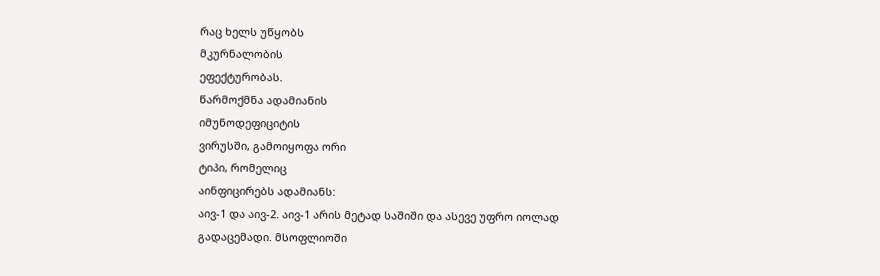რაც ხელს უწყობს
მკურნალობის
ეფექტურობას.
წარმოქმნა ადამიანის
იმუნოდეფიციტის
ვირუსში, გამოიყოფა ორი
ტიპი, რომელიც
აინფიცირებს ადამიანს:
აივ-1 და აივ-2. აივ-1 არის მეტად საშიში და ასევე უფრო იოლად
გადაცემადი. მსოფლიოში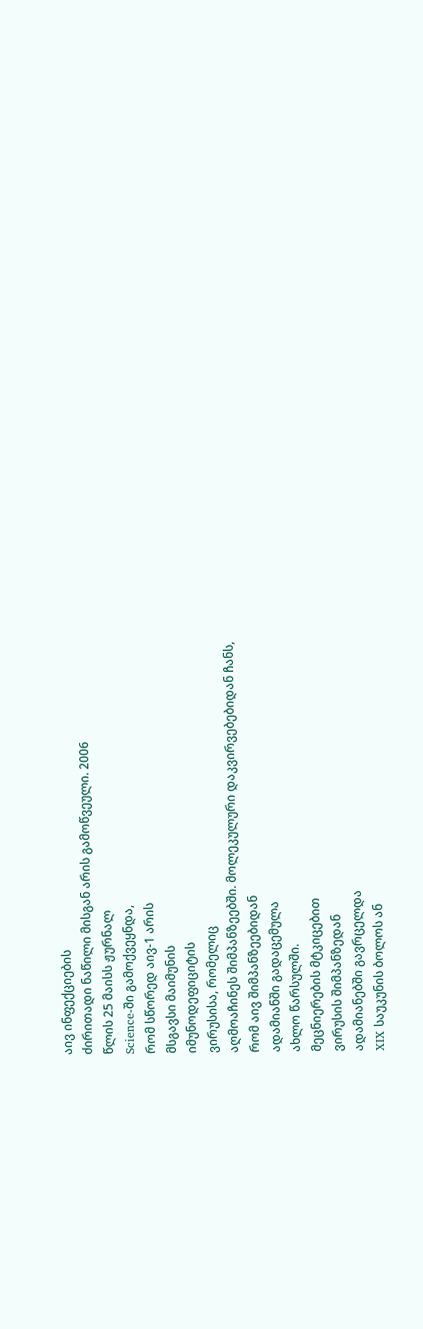აივ ინფექციების
ძირითადი ნაწილი მისგან არის გამოწვეული. 2006
წლის 25 მაისს ჟურნალ
Science-ში გამოქვეყნდა,
რომ სწორედ აივ-1 არის
მსგავსი მაიმუნის
იმუნოდეფიციტის
ვირუსისა, რომელიც
აღმოაჩინეს შიმპანზეებში. მოლეკულური დაკვირვებებიდან ჩანს,
რომ აივ შიმპანზეებიდან
ადამიანში გადაცემულა
ახლო წარსულში.
მეცნიერების მტკიცებით
ვირუსის შიმპანზედან
ადამიანებში გავრცელდა
XIX საუკუნის ბოლოს ან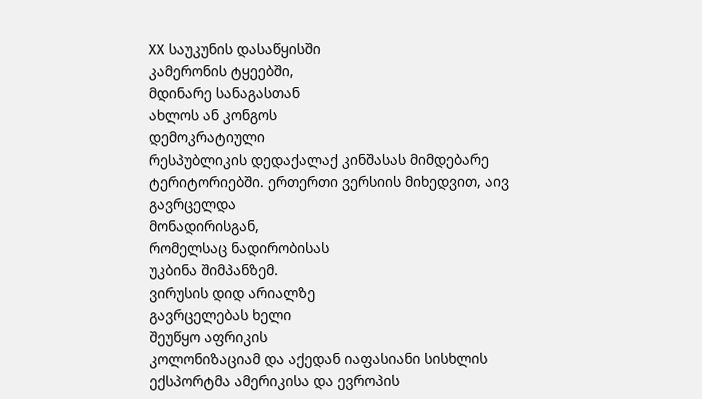XX საუკუნის დასაწყისში
კამერონის ტყეებში,
მდინარე სანაგასთან
ახლოს ან კონგოს
დემოკრატიული
რესპუბლიკის დედაქალაქ კინშასას მიმდებარე
ტერიტორიებში. ერთერთი ვერსიის მიხედვით, აივ
გავრცელდა
მონადირისგან,
რომელსაც ნადირობისას
უკბინა შიმპანზემ.
ვირუსის დიდ არიალზე
გავრცელებას ხელი
შეუწყო აფრიკის
კოლონიზაციამ და აქედან იაფასიანი სისხლის ექსპორტმა ამერიკისა და ევროპის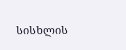სისხლის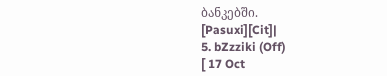ბანკებში.
[Pasuxi][Cit]|
5. bZzziki (Off)
[ 17 Oct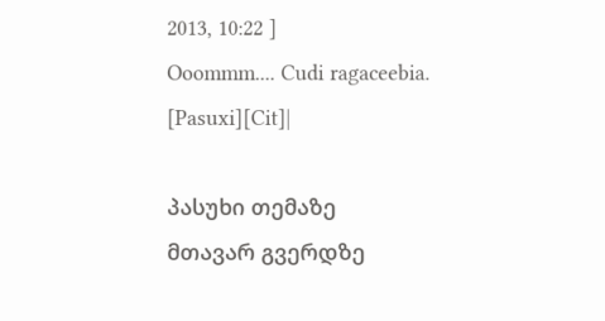2013, 10:22 ]
Ooommm.... Cudi ragaceebia.
[Pasuxi][Cit]|

პასუხი თემაზე
მთავარ გვერდზე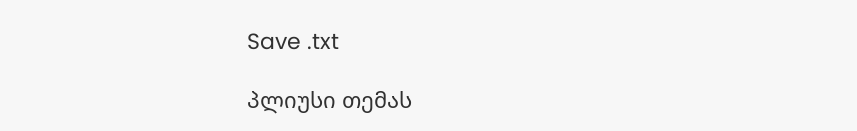Save .txt

პლიუსი თემას